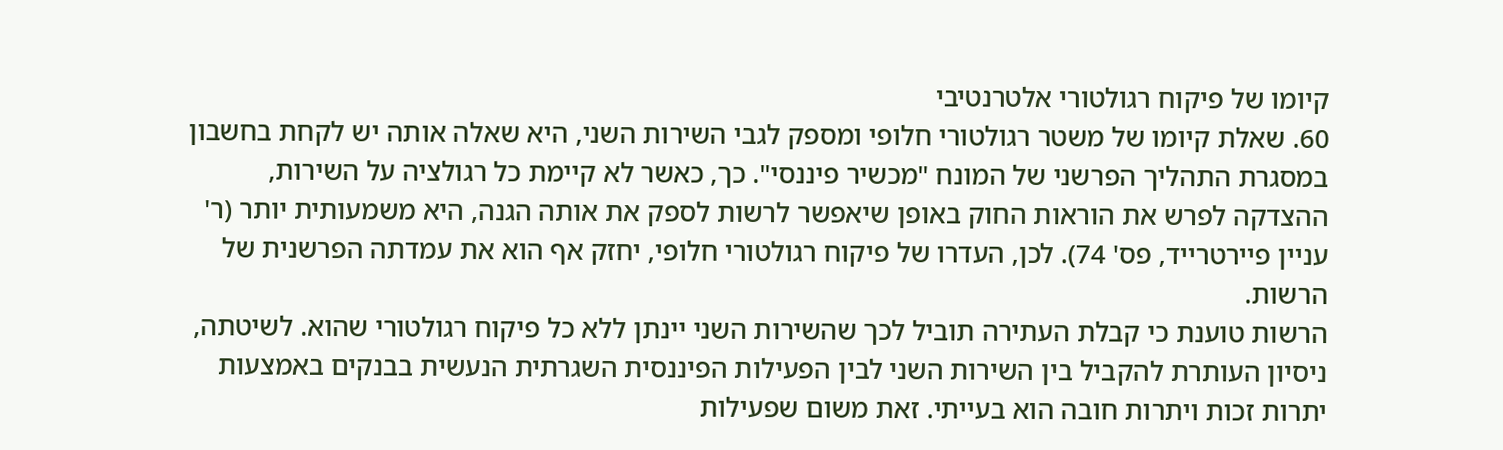קיומו של פיקוח רגולטורי אלטרנטיבי
60. שאלת קיומו של משטר רגולטורי חלופי ומספק לגבי השירות השני, היא שאלה אותה יש לקחת בחשבון במסגרת התהליך הפרשני של המונח "מכשיר פיננסי". כך, כאשר לא קיימת כל רגולציה על השירות, ההצדקה לפרש את הוראות החוק באופן שיאפשר לרשות לספק את אותה הגנה, היא משמעותית יותר (ר' עניין פיירטרייד, פס' 74). לכן, העדרו של פיקוח רגולטורי חלופי, יחזק אף הוא את עמדתה הפרשנית של הרשות.
הרשות טוענת כי קבלת העתירה תוביל לכך שהשירות השני יינתן ללא כל פיקוח רגולטורי שהוא. לשיטתה, ניסיון העותרת להקביל בין השירות השני לבין הפעילות הפיננסית השגרתית הנעשית בבנקים באמצעות יתרות זכות ויתרות חובה הוא בעייתי. זאת משום שפעילות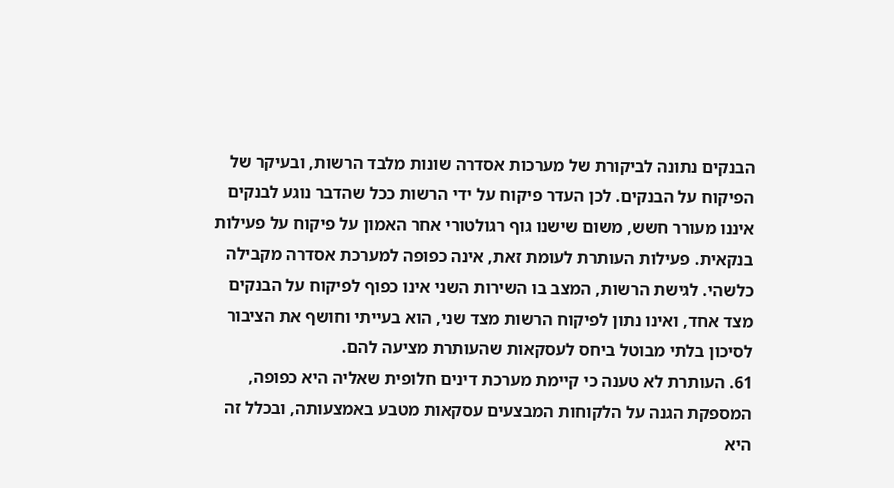הבנקים נתונה לביקורת של מערכות אסדרה שונות מלבד הרשות, ובעיקר של הפיקוח על הבנקים. לכן העדר פיקוח על ידי הרשות ככל שהדבר נוגע לבנקים איננו מעורר חשש, משום שישנו גוף רגולטורי אחר האמון על פיקוח על פעילות בנקאית. פעילות העותרת לעומת זאת, אינה כפופה למערכת אסדרה מקבילה כלשהי. לגישת הרשות, המצב בו השירות השני אינו כפוף לפיקוח על הבנקים מצד אחד, ואינו נתון לפיקוח הרשות מצד שני, הוא בעייתי וחושף את הציבור לסיכון בלתי מבוטל ביחס לעסקאות שהעותרת מציעה להם.
61. העותרת לא טענה כי קיימת מערכת דינים חלופית שאליה היא כפופה, המספקת הגנה על הלקוחות המבצעים עסקאות מטבע באמצעותה, ובכלל זה היא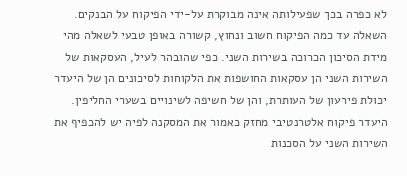לא כפרה בכך שפעילותה אינה מבוקרת על-ידי הפיקוח על הבנקים. השאלה עד כמה הפיקוח חשוב ונחוץ, קשורה באופן טבעי לשאלה מהי מידת הסיכון הכרוכה בשירות השני. כפי שהובהר לעיל, העסקאות של השירות השני הן עסקאות החושפות את הלקוחות לסיכונים הן של היעדר יכולת פירעון של העותרת, והן של חשיפה לשינויים בשערי החליפין. היעדר פיקוח אלטרנטיבי מחזק כאמור את המסקנה לפיה יש להכפיף את השירות השני על הסכנות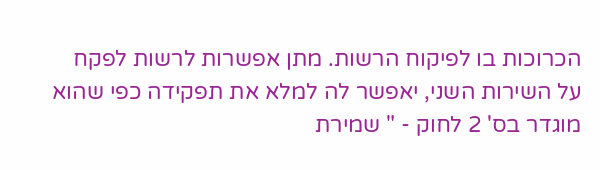הכרוכות בו לפיקוח הרשות. מתן אפשרות לרשות לפקח על השירות השני, יאפשר לה למלא את תפקידה כפי שהוא מוגדר בס' 2 לחוק - " שמירת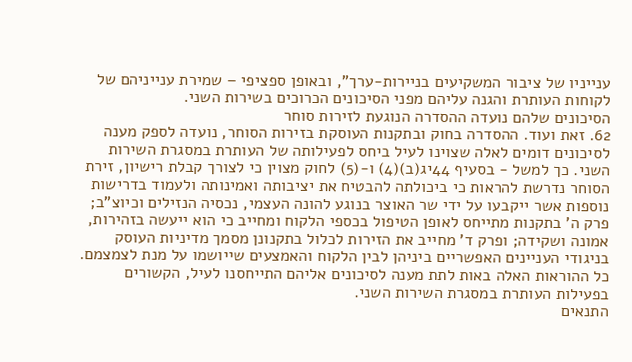ענייניו של ציבור המשקיעים בניירות-ערך", ובאופן ספציפי – שמירת ענייניהם של לקוחות העותרת והגנה עליהם מפני הסיכונים הכרוכים בשירות השני.
הסיכונים שלהם נועדה ההסדרה הנוגעת לזירות סוחר
62. זאת ועוד. ההסדרה בחוק ובתקנות העוסקת בזירות הסוחר, נועדה לספק מענה לסיכונים דומים לאלה שצוינו לעיל ביחס לפעילותה של העותרת במסגרת השירות השני. כך למשל - בסעיף 44יג(ב)(4) ו-(5) לחוק מצוין כי לצורך קבלת רישיון, זירת הסוחר נדרשת להראות כי ביכולתה להבטיח את יציבותה ואמינותה ולעמוד בדרישות נוספות אשר ייקבעו על ידי שר האוצר בנוגע להונה העצמי, נכסיה הנזילים וכיוצ"ב; פרק ה' בתקנות מתייחס לאופן הטיפול בכספי הלקוח ומחייב כי הוא ייעשה בזהירות, אמונה ושקידה; ופרק ד' מחייב את הזירות לכלול בתקנונן מסמך מדיניות העוסק בניגודי העניינים האפשריים ביניהן לבין הלקוח והאמצעים שייושמו על מנת לצמצמם. כל ההוראות האלה באות לתת מענה לסיכונים אליהם התייחסנו לעיל, הקשורים בפעילות העותרת במסגרת השירות השני.
התנאים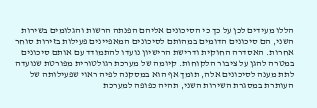הללו מעידים לכן על כך כי הסיכונים אליהם הפנתה הרשות והגלומים בשירות השני, הם סיכונים הדומים במהותם לסיכונים המאפיינים פעילות בזירות סוחר אחרות. האסדרה החוקית ודרישת הרישיון נועדו להתמודד עם אותם סיכונים במטרה להגן על ציבור הלקוחות. קיומה של מערכת רגולטורית מפורטת שנועדה לתת מענה לסיכונים אלה, תומך אף הוא במסקנה לפיה ראוי שפעילותה של העותרת במסגרת השירות השני, תהיה כפופה למערכת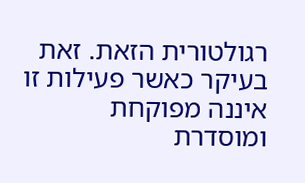רגולטורית הזאת. זאת בעיקר כאשר פעילות זו איננה מפוקחת ומוסדרת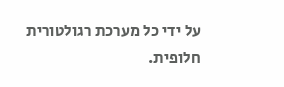על ידי כל מערכת רגולטורית חלופית.